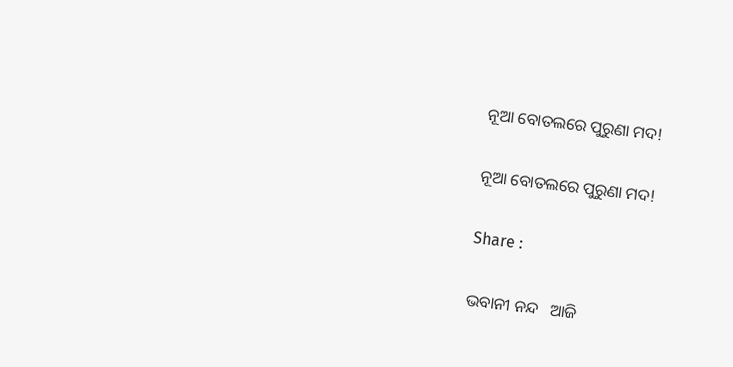ନୂଆ ବୋତଲରେ ପୁରୁଣା ମଦ!

ନୂଆ ବୋତଲରେ ପୁରୁଣା ମଦ!

Share :

ଭବାନୀ ନନ୍ଦ   ଆଜି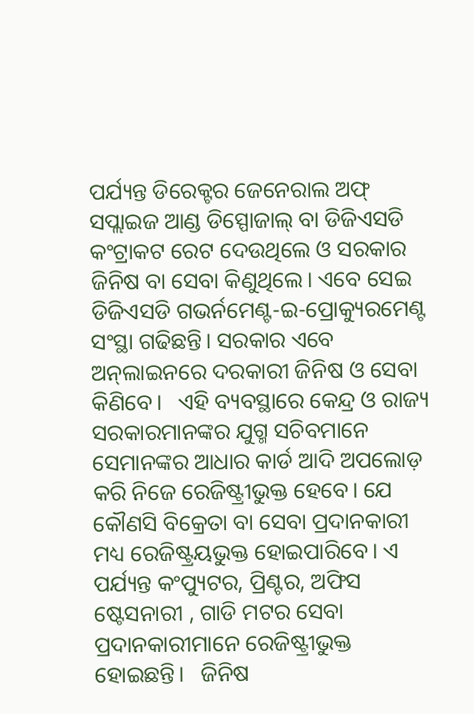ପର୍ଯ୍ୟନ୍ତ ଡିରେକ୍ଟର ଜେନେରାଲ ଅଫ୍‌ ସପ୍ଲାଇଜ ଆଣ୍ଡ ଡିସ୍ପୋଜାଲ୍‌ ବା ଡିଜିଏସଡି କଂଟ୍ରାକଟ ରେଟ ଦେଉଥିଲେ ଓ ସରକାର ଜିନିଷ ବା ସେବା କିଣୁଥିଲେ। ଏବେ ସେଇ ଡିଜିଏସଡି ଗଭର୍ନମେଣ୍ଟ-ଇ-ପ୍ରୋକ୍ୟୁରମେଣ୍ଟ ସଂସ୍ଥା ଗଢିଛନ୍ତି। ସରକାର ଏବେ ଅନ୍‌ଲାଇନରେ ଦରକାରୀ ଜିନିଷ ଓ ସେବା କିଣିବେ।   ଏହି ବ୍ୟବସ୍ଥାରେ କେନ୍ଦ୍ର ଓ ରାଜ୍ୟ ସରକାରମାନଙ୍କର ଯୁଗ୍ମ ସଚିବମାନେ ସେମାନଙ୍କର ଆଧାର କାର୍ଡ ଆଦି ଅପଲୋଡ଼ କରି ନିଜେ ରେଜିଷ୍ଟ୍ରୀଭୁକ୍ତ ହେବେ। ଯେ କୌଣସି ବିକ୍ରେତା ବା ସେବା ପ୍ରଦାନକାରୀ ମଧ୍ୟ ରେଜିଷ୍ଟ୍ରୟଭୁକ୍ତ ହୋଇପାରିବେ। ଏ ପର୍ଯ୍ୟନ୍ତ କଂପ୍ୟୁଟର, ପ୍ରିଣ୍ଟର, ଅଫିସ ଷ୍ଟେସନାରୀ , ଗାଡି ମଟର ସେବା ପ୍ରଦାନକାରୀମାନେ ରେଜିଷ୍ଟ୍ରୀଭୁକ୍ତ ହୋଇଛନ୍ତି।   ଜିନିଷ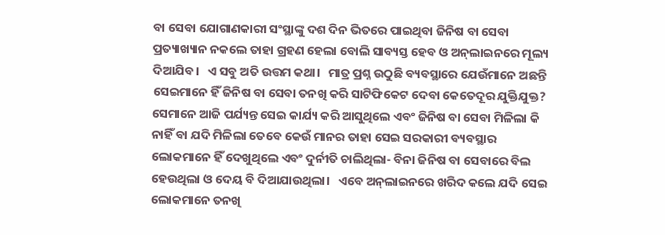ବା ସେବା ଯୋଗାଣକାରୀ ସଂସ୍ଥାଙ୍କୁ ଦଶ ଦିନ ଭିତରେ ପାଇଥିବା ଜିନିଷ ବା ସେବା ପ୍ରତ୍ୟାଖ୍ୟାନ ନକଲେ ତାହା ଗ୍ରହଣ ହେଲା ବୋଲି ସାବ୍ୟସ୍ତ ହେବ ଓ ଅନ୍‌ଲାଇନରେ ମୂଲ୍ୟ ଦିଆଯିବ।   ଏ ସବୁ ଅତି ଉତ୍ତମ କଥା।   ମାତ୍ର ପ୍ରଶ୍ନ ଉଠୁଛି ବ୍ୟବସ୍ଥାରେ ଯେଉଁମାନେ ଅଛନ୍ତି ସେଇମାନେ ହିଁ ଜିନିଷ ବା ସେବା ତନଖି କରି ସାଟିଫିକେଟ ଦେବା କେତେଦୂର ଯୁକ୍ତିଯୁକ୍ତ? ସେମାନେ ଆଜି ପର୍ଯ୍ୟନ୍ତ ସେଇ କାର୍ଯ୍ୟ କରି ଆସୁଥିଲେ ଏବଂ ଜିନିଷ ବା ସେବା ମିଳିଲା କି ନାହିଁ ବା ଯଦି ମିଳିଲା ତେବେ କେଉଁ ମାନର ତାହା ସେଇ ସରକାରୀ ବ୍ୟବସ୍ଥାର ଲୋକମାନେ ହିଁ ଦେଖୁଥିଲେ ଏବଂ ଦୁର୍ନୀତି ଚାଲିଥିଲା- ବିନା ଜିନିଷ ବା ସେବାରେ ବିଲ ହେଉଥିଲା ଓ ଦେୟ ବି ଦିଆଯାଉଥିଲା।   ଏବେ ଅନ୍‌ଲାଇନରେ ଖରିଦ କଲେ ଯଦି ସେଇ ଲୋକମାନେ ତନଖି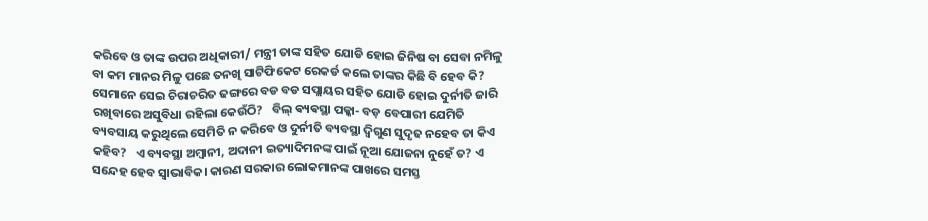କରିବେ ଓ ତାଙ୍କ ଉପର ଅଧିକାରୀ/ ମନ୍ତ୍ରୀ ତାଙ୍କ ସହିତ ଯୋଡି ହୋଇ ଜିନିଷ ବା ସେବା ନମିଳୁ ବା କମ ମାନର ମିଳୁ ପଛେ ତନଖି ସାଟିଫିକେଟ ରେକର୍ଡ କଲେ ତାଙ୍କର କିଛି ବି ହେବ କି? ସେମାନେ ସେଇ ଚିରାଚରିତ ଢଙ୍ଗରେ ବଡ ବଡ ସପ୍ଲାୟର ସହିତ ଯୋଡି ହୋଇ ଦୁର୍ନୀତି ଜାରି ରଖିବାରେ ଅସୁବିଧା ରହିଲା କେଉଁଠି?   ବିଲ୍‌ ଵ୍ୟଵସ୍ଥା ପକ୍କା- ବଡ଼ ବେପାରୀ ଯେମିତି ବ୍ୟବସାୟ କରୁଥିଲେ ସେମିତି ନ କରିବେ ଓ ଦୁର୍ନୀତି ବ୍ୟବସ୍ଥା ଦ୍ଵିଗୁଣ ସୁଦୃଢ ନହେବ ତା କିଏ କହିବ?   ଏ ବ୍ୟବସ୍ଥା ଅମ୍ବାନୀ, ଅଦାନୀ ଇତ୍ୟାଦିମନଙ୍କ ପାଇଁ ନୂଆ ଯୋଜନା ନୁହେଁ ତ? ଏ ସନ୍ଦେହ ହେବ ସ୍ୱାଭାବିକ। କାରଣ ସରକାର ଲୋକମାନଙ୍କ ପାଖରେ ସମସ୍ତ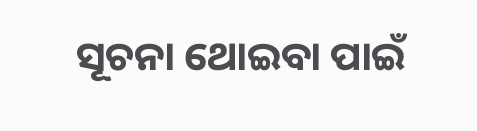ସୂଚନା ଥୋଇବା ପାଇଁ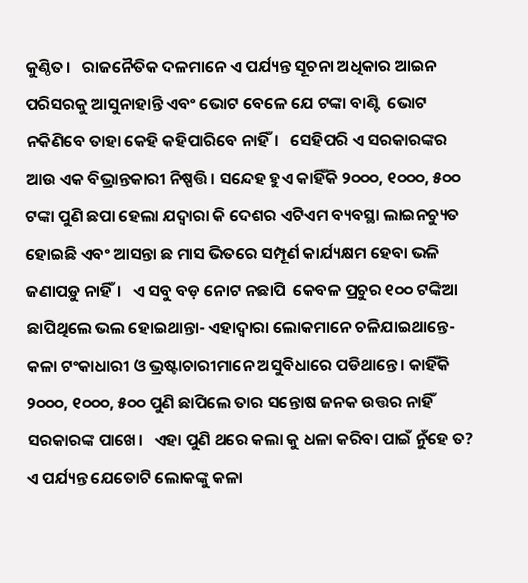କୁଣ୍ଠିତ।   ରାଜନୈତିକ ଦଳମାନେ ଏ ପର୍ଯ୍ୟନ୍ତ ସୂଚନା ଅଧିକାର ଆଇନ ପରିସରକୁ ଆସୁନାହାନ୍ତି ଏବଂ ଭୋଟ ବେଳେ ଯେ ଟଙ୍କା ବାଣ୍ଟି  ଭୋଟ ନକିଣିବେ ତାହା କେହି କହିପାରିବେ ନାହିଁ।   ସେହିପରି ଏ ସରକାରଙ୍କର ଆଉ ଏକ ବିଭ୍ରାନ୍ତକାରୀ ନିଷ୍ପତ୍ତି। ସନ୍ଦେହ ହୁଏ କାହିଁକି ୨୦୦୦, ୧୦୦୦, ୫୦୦ ଟଙ୍କା ପୁଣି ଛପା ହେଲା ଯଦ୍ୱାରା କି ଦେଶର ଏଟିଏମ ବ୍ୟବସ୍ଥା ଲାଇନଚ୍ୟୁତ ହୋଇଛି ଏବଂ ଆସନ୍ତା ଛ ମାସ ଭିତରେ ସମ୍ପୂର୍ଣ କାର୍ଯ୍ୟକ୍ଷମ ହେବା ଭଳି ଜଣାପଡ଼ୁ ନାହିଁ।   ଏ ସବୁ ବଡ଼ ନୋଟ ନଛାପି  କେବଳ ପ୍ରଚୁର ୧୦୦ ଟଙ୍କିଆ ଛାପିଥିଲେ ଭଲ ହୋଇଥାନ୍ତା- ଏହାଦ୍ୱାରା ଲୋକମାନେ ଚଳିଯାଇଥାନ୍ତେ- କଳା ଟଂକାଧାରୀ ଓ ଭ୍ରଷ୍ଟାଚାରୀମାନେ ଅସୁବିଧାରେ ପଡିଥାନ୍ତେ। କାହିଁକି ୨୦୦୦, ୧୦୦୦, ୫୦୦ ପୁଣି ଛାପିଲେ ତାର ସନ୍ତୋଷ ଜନକ ଉତ୍ତର ନାହିଁ ସରକାରଙ୍କ ପାଖେ।   ଏହା ପୁଣି ଥରେ କଲା କୁ ଧଳା କରିବା ପାଇଁ ନୁଁହେ ତ?   ଏ ପର୍ଯ୍ୟନ୍ତ ଯେତୋଟି ଲୋକଙ୍କୁ କଳା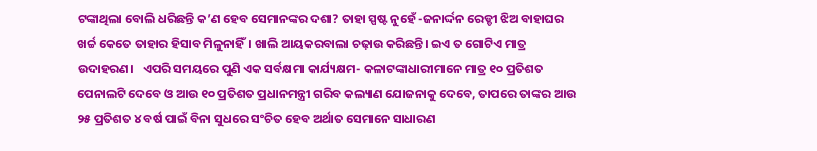ଟଙ୍କାଥିଲା ବୋଲି ଧରିଛନ୍ତି କ’ଣ ହେବ ସେମାନଙ୍କର ଦଶା? ତାହା ସ୍ପଷ୍ଟ ନୁହେଁ -ଜନାର୍ଦ୍ଦନ ରେଡ୍ଡୀ ଝିଅ ବାହାଘର ଖର୍ଚ୍ଚ କେତେ ତାହାର ହିସାବ ମିଳୁନାହିଁ। ଖାଲି ଆୟକରବାଲା ଚଢ଼ାଉ କରିଛନ୍ତି। ଇଏ ତ ଗୋଟିଏ ମାତ୍ର ଉଦାହରଣ।   ଏପରି ସମୟରେ ପୁଣି ଏକ ସର୍ବକ୍ଷମା କାର୍ଯ୍ୟକ୍ଷମ- କଳାଟଙ୍କାଧାରୀମାନେ ମାତ୍ର ୧୦ ପ୍ରତିଶତ ପେନାଲଟି ଦେବେ ଓ ଆଉ ୧୦ ପ୍ରତିଶତ ପ୍ରଧାନମନ୍ତ୍ରୀ ଗରିବ କଲ୍ୟାଣ ଯୋଜନାକୁ ଦେବେ, ତାପରେ ତାଙ୍କର ଆଉ ୨୫ ପ୍ରତିଶତ ୪ ବର୍ଷ ପାଇଁ ବିନା ସୁଧରେ ସଂଚିତ ହେବ ଅର୍ଥାତ ସେମାନେ ସାଧାରଣ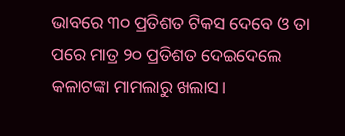ଭାବରେ ୩୦ ପ୍ରତିଶତ ଟିକସ ଦେବେ ଓ ତା ପରେ ମାତ୍ର ୨୦ ପ୍ରତିଶତ ଦେଇଦେଲେ କଳାଟଙ୍କା ମାମଲାରୁ ଖଲାସ।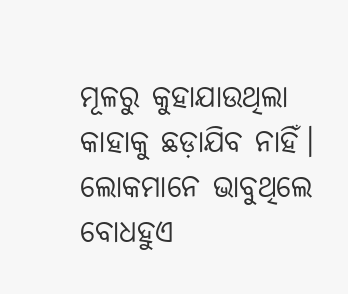ମୂଳରୁ କୁହାଯାଉଥିଲା କାହାକୁ ଛଡ଼ାଯିବ ନାହିଁ। ଲୋକମାନେ ଭାବୁଥିଲେ ବୋଧହୁଏ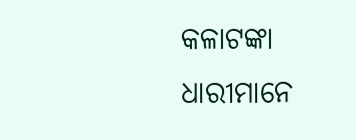କଳାଟଙ୍କା ଧାରୀମାନେ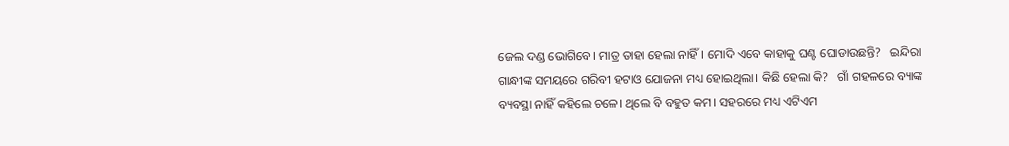ଜେଲ ଦଣ୍ଡ ଭୋଗିବେ। ମାତ୍ର ତାହା ହେଲା ନାହିଁ। ମୋଦି ଏବେ କାହାକୁ ଘଣ୍ଟ ଘୋଡାଉଛନ୍ତି?   ଇନ୍ଦିରା ଗାନ୍ଧୀଙ୍କ ସମୟରେ ଗରିବୀ ହଟାଓ ଯୋଜନା ମଧ୍ୟ ହୋଇଥିଲା। କିଛି ହେଲା କି?   ଗାଁ ଗହଳରେ ବ୍ୟାଙ୍କ ବ୍ୟବସ୍ଥା ନାହିଁ କହିଲେ ଚଳେ। ଥିଲେ ବି ବହୁତ କମ। ସହରରେ ମଧ୍ୟ ଏଟିଏମ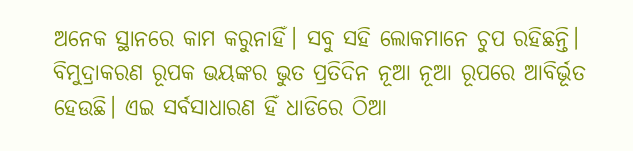ଅନେକ ସ୍ଥାନରେ କାମ କରୁନାହିଁ। ସବୁ ସହି ଲୋକମାନେ ଚୁପ ରହିଛନ୍ତି। ବିମୁଦ୍ରାକରଣ ରୂପକ ଭୟଙ୍କର ଭୁତ ପ୍ରତିଦିନ ନୂଆ ନୂଆ ରୂପରେ ଆବିର୍ଭୂତ ହେଉଛି। ଏଇ ସର୍ବସାଧାରଣ ହିଁ ଧାଡିରେ ଠିଆ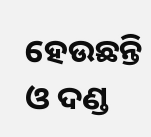ହେଉଛନ୍ତି ଓ ଦଣ୍ଡ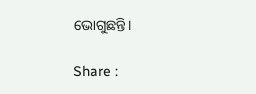ଭୋଗୁଛନ୍ତି।

Share :